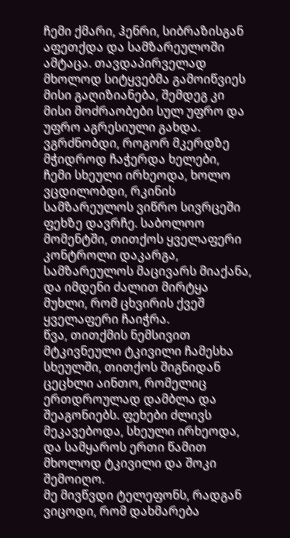ჩემი ქმარი, ჰენრი, სიბრაზისგან აფეთქდა და სამზარეულოში ამტაცა. თავდაპირველად მხოლოდ სიტყვებმა გამოიწვიეს მისი გაღიზიანება, შემდეგ კი მისი მოძრაობები სულ უფრო და უფრო აგრესიული გახდა. ვგრძნობდი, როგორ მკერდზე მჭიდროდ ჩაჭერდა ხელები,
ჩემი სხეული ირხეოდა, ხოლო ვცდილობდი, რკინის სამზარეულოს ვიწრო სივრცეში ფეხზე დავრჩე. საბოლოო მომენტში, თითქოს ყველაფერი კონტროლი დაკარგა, სამზარეულოს მაცივარს მიაქანა, და იმდენი ძალით მირტყა მუხლი, რომ ცხვირის ქვეშ ყველაფერი ჩაიჭრა.
წვა, თითქმის ნემსივით მტკივნეული ტკივილი ჩამესხა სხეულში, თითქოს შიგნიდან ცეცხლი აინთო, რომელიც ერთდროულად დამბლა და შეაგონიებს. ფეხები ძლივს მეკავებოდა, სხეული ირხეოდა, და სამყაროს ერთი წამით მხოლოდ ტკივილი და შოკი შემოიღო.
მე მივწვდი ტელეფონს, რადგან ვიცოდი, რომ დახმარება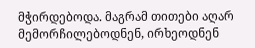მჭირდებოდა. მაგრამ თითები აღარ მემორჩილებოდნენ, ირხეოდნენ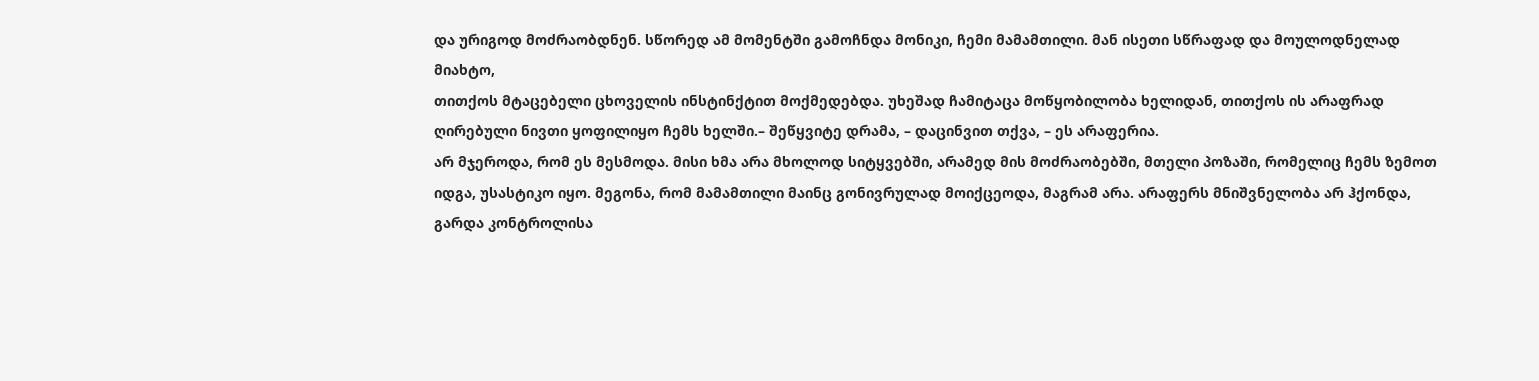და ურიგოდ მოძრაობდნენ. სწორედ ამ მომენტში გამოჩნდა მონიკი, ჩემი მამამთილი. მან ისეთი სწრაფად და მოულოდნელად მიახტო,
თითქოს მტაცებელი ცხოველის ინსტინქტით მოქმედებდა. უხეშად ჩამიტაცა მოწყობილობა ხელიდან, თითქოს ის არაფრად ღირებული ნივთი ყოფილიყო ჩემს ხელში.– შეწყვიტე დრამა, – დაცინვით თქვა, – ეს არაფერია.
არ მჯეროდა, რომ ეს მესმოდა. მისი ხმა არა მხოლოდ სიტყვებში, არამედ მის მოძრაობებში, მთელი პოზაში, რომელიც ჩემს ზემოთ იდგა, უსასტიკო იყო. მეგონა, რომ მამამთილი მაინც გონივრულად მოიქცეოდა, მაგრამ არა. არაფერს მნიშვნელობა არ ჰქონდა,
გარდა კონტროლისა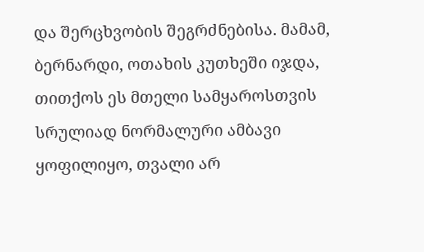და შერცხვობის შეგრძნებისა. მამამ, ბერნარდი, ოთახის კუთხეში იჯდა, თითქოს ეს მთელი სამყაროსთვის სრულიად ნორმალური ამბავი ყოფილიყო, თვალი არ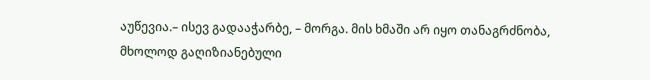აუწევია.– ისევ გადააჭარბე, – მორგა. მის ხმაში არ იყო თანაგრძნობა,
მხოლოდ გაღიზიანებული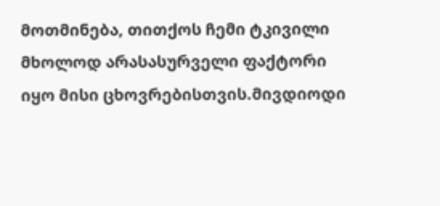მოთმინება, თითქოს ჩემი ტკივილი მხოლოდ არასასურველი ფაქტორი იყო მისი ცხოვრებისთვის.მივდიოდი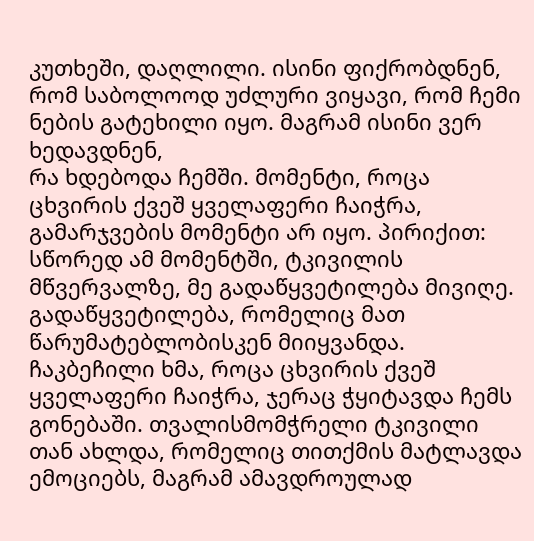კუთხეში, დაღლილი. ისინი ფიქრობდნენ, რომ საბოლოოდ უძლური ვიყავი, რომ ჩემი ნების გატეხილი იყო. მაგრამ ისინი ვერ ხედავდნენ,
რა ხდებოდა ჩემში. მომენტი, როცა ცხვირის ქვეშ ყველაფერი ჩაიჭრა, გამარჯვების მომენტი არ იყო. პირიქით: სწორედ ამ მომენტში, ტკივილის მწვერვალზე, მე გადაწყვეტილება მივიღე. გადაწყვეტილება, რომელიც მათ წარუმატებლობისკენ მიიყვანდა.
ჩაკბეჩილი ხმა, როცა ცხვირის ქვეშ ყველაფერი ჩაიჭრა, ჯერაც ჭყიტავდა ჩემს გონებაში. თვალისმომჭრელი ტკივილი თან ახლდა, რომელიც თითქმის მატლავდა ემოციებს, მაგრამ ამავდროულად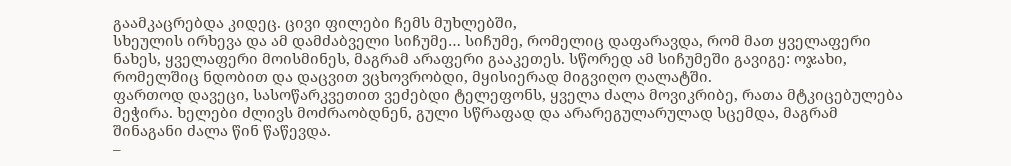გაამკაცრებდა კიდეც. ცივი ფილები ჩემს მუხლებში,
სხეულის ირხევა და ამ დამძაბველი სიჩუმე… სიჩუმე, რომელიც დაფარავდა, რომ მათ ყველაფერი ნახეს, ყველაფერი მოისმინეს, მაგრამ არაფერი გააკეთეს. სწორედ ამ სიჩუმეში გავიგე: ოჯახი, რომელშიც ნდობით და დაცვით ვცხოვრობდი, მყისიერად მიგვიღო ღალატში.
ფართოდ დავეცი, სასოწარკვეთით ვეძებდი ტელეფონს, ყველა ძალა მოვიკრიბე, რათა მტკიცებულება მეჭირა. ხელები ძლივს მოძრაობდნენ, გული სწრაფად და არარეგულარულად სცემდა, მაგრამ შინაგანი ძალა წინ წაწევდა.
–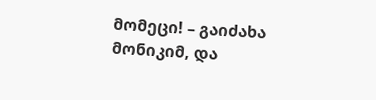მომეცი! – გაიძახა მონიკიმ, და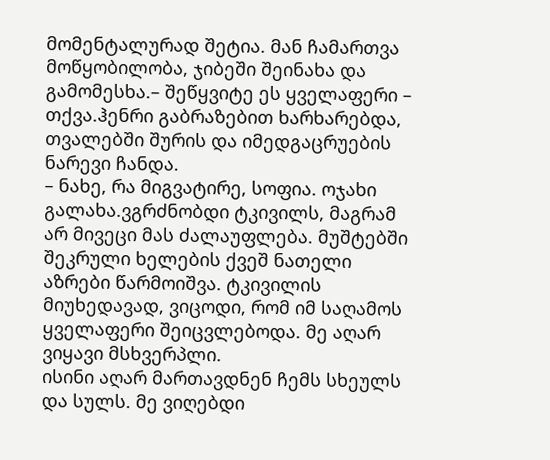მომენტალურად შეტია. მან ჩამართვა მოწყობილობა, ჯიბეში შეინახა და გამომესხა.– შეწყვიტე ეს ყველაფერი – თქვა.ჰენრი გაბრაზებით ხარხარებდა, თვალებში შურის და იმედგაცრუების ნარევი ჩანდა.
– ნახე, რა მიგვატირე, სოფია. ოჯახი გალახა.ვგრძნობდი ტკივილს, მაგრამ არ მივეცი მას ძალაუფლება. მუშტებში შეკრული ხელების ქვეშ ნათელი აზრები წარმოიშვა. ტკივილის მიუხედავად, ვიცოდი, რომ იმ საღამოს ყველაფერი შეიცვლებოდა. მე აღარ ვიყავი მსხვერპლი.
ისინი აღარ მართავდნენ ჩემს სხეულს და სულს. მე ვიღებდი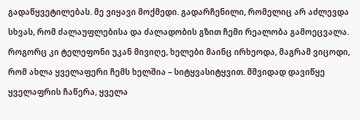გადაწყვეტილებას. მე ვიყავი მოქმედი. გადარჩენილი, რომელიც არ აძლევდა სხვას, რომ ძალაუფლებისა და ძალადობის გზით ჩემი რეალობა გამოეცვალა.
როგორც კი ტელეფონი უკან მივიღე, ხელები მაინც ირხეოდა, მაგრამ ვიცოდი, რომ ახლა ყველაფერი ჩემს ხელშია – სიტყვასიტყვით. მშვიდად დავიწყე ყველაფრის ჩაწერა, ყველა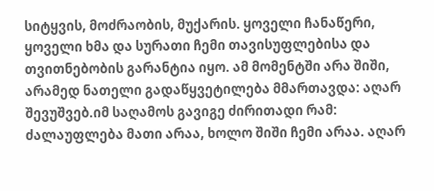სიტყვის, მოძრაობის, მუქარის. ყოველი ჩანაწერი,
ყოველი ხმა და სურათი ჩემი თავისუფლებისა და თვითნებობის გარანტია იყო. ამ მომენტში არა შიში, არამედ ნათელი გადაწყვეტილება მმართავდა: აღარ შევუშვებ.იმ საღამოს გავიგე ძირითადი რამ: ძალაუფლება მათი არაა, ხოლო შიში ჩემი არაა. აღარ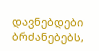დავნებდები ბრძანებებს,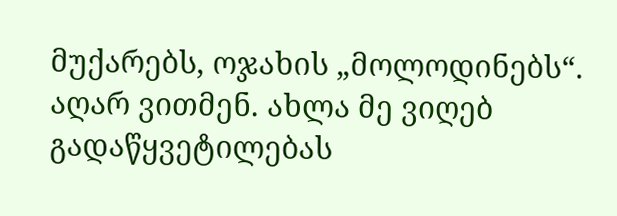მუქარებს, ოჯახის „მოლოდინებს“. აღარ ვითმენ. ახლა მე ვიღებ გადაწყვეტილებას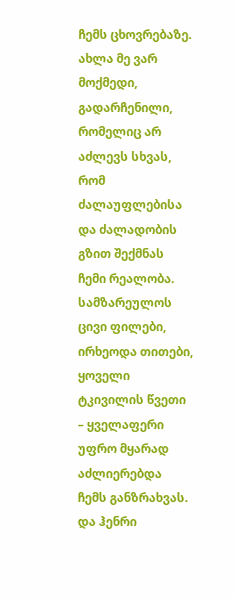ჩემს ცხოვრებაზე. ახლა მე ვარ მოქმედი, გადარჩენილი, რომელიც არ აძლევს სხვას, რომ ძალაუფლებისა და ძალადობის გზით შექმნას ჩემი რეალობა.
სამზარეულოს ცივი ფილები, ირხეოდა თითები, ყოველი ტკივილის წვეთი – ყველაფერი უფრო მყარად აძლიერებდა ჩემს განზრახვას. და ჰენრი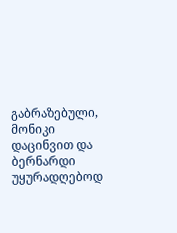გაბრაზებული, მონიკი დაცინვით და ბერნარდი უყურადღებოდ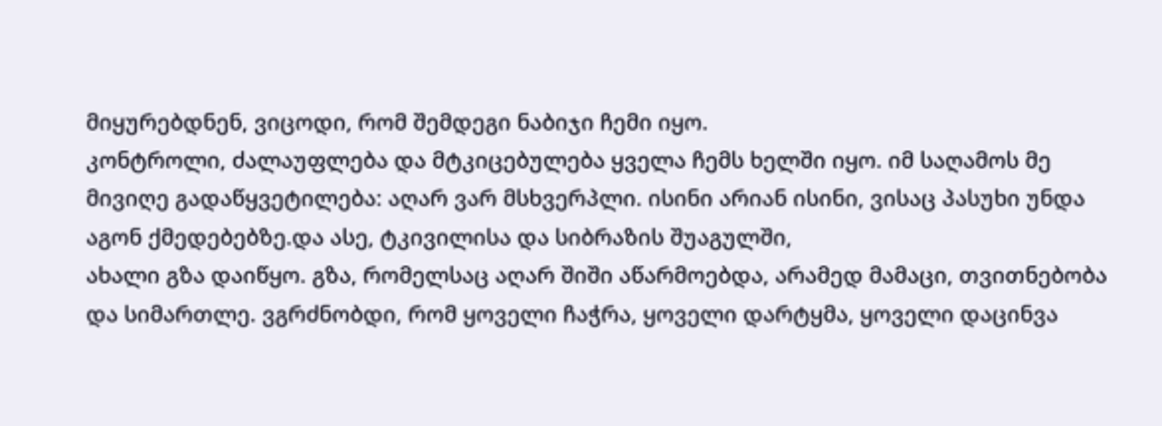მიყურებდნენ, ვიცოდი, რომ შემდეგი ნაბიჯი ჩემი იყო.
კონტროლი, ძალაუფლება და მტკიცებულება ყველა ჩემს ხელში იყო. იმ საღამოს მე მივიღე გადაწყვეტილება: აღარ ვარ მსხვერპლი. ისინი არიან ისინი, ვისაც პასუხი უნდა აგონ ქმედებებზე.და ასე, ტკივილისა და სიბრაზის შუაგულში,
ახალი გზა დაიწყო. გზა, რომელსაც აღარ შიში აწარმოებდა, არამედ მამაცი, თვითნებობა და სიმართლე. ვგრძნობდი, რომ ყოველი ჩაჭრა, ყოველი დარტყმა, ყოველი დაცინვა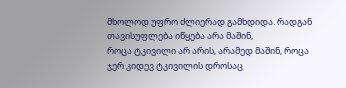მხოლოდ უფრო ძლიერად გამხდიდა. რადგან თავისუფლება იწყება არა მაშინ,
როცა ტკივილი არ არის, არამედ მაშინ, როცა ჯერ კიდევ ტკივილის დროსაც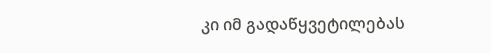კი იმ გადაწყვეტილებას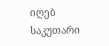იღებ საკუთარი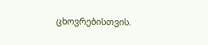ცხოვრებისთვის.